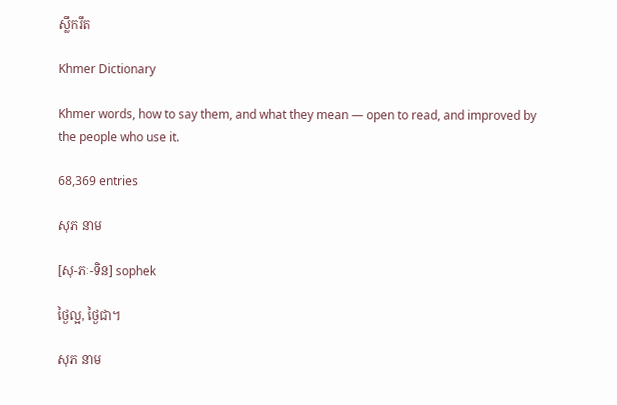ស្លឹករឹត

Khmer Dictionary

Khmer words, how to say them, and what they mean — open to read, and improved by the people who use it.

68,369 entries

សុភ នាម

[សុ-ភៈ-ទិន] sophek

ថ្ងៃល្អ, ថ្ងៃជា។

សុភ នាម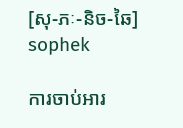[សុ-ភៈ-និច-ឆៃ] sophek

ការចាប់អារ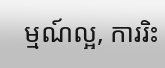ម្មណ៍ល្អ, ការរិះ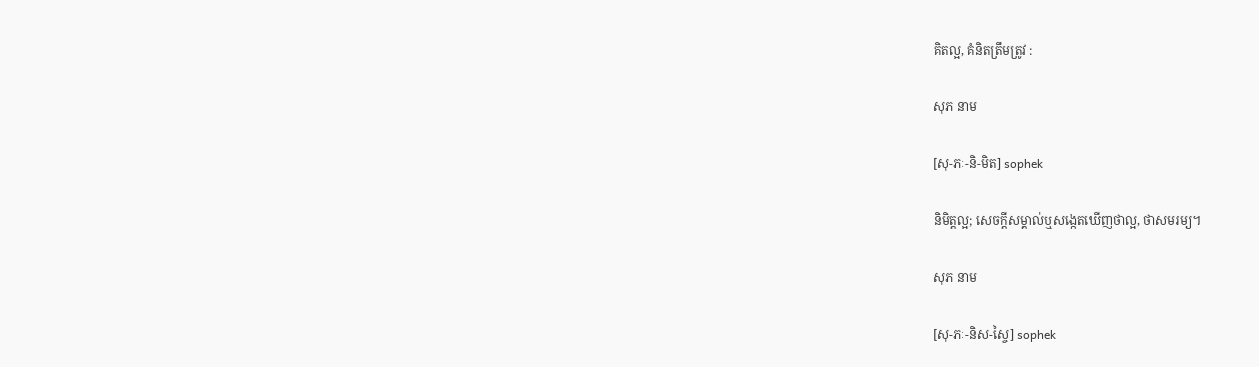គិតល្អ, គំនិតត្រឹមត្រូវ :

សុភ នាម

[សុ-ភៈ-និ-មិត] sophek

និមិត្តល្អ; សេចក្ដីសម្គាល់ឬសង្កេតឃើញថាល្អ, ថាសមរម្យ។

សុភ នាម

[សុ-ភៈ-និស-ស្ចៃ] sophek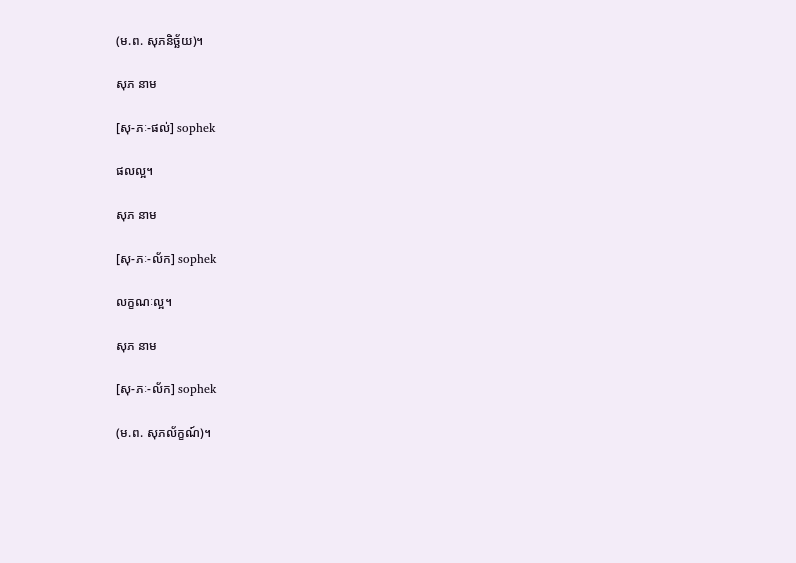(ម.ព. សុភនិច្ឆ័យ)។

សុភ នាម

[សុ-ភៈ-ផល់] sophek

ផលល្អ។

សុភ នាម

[សុ-ភៈ-ល័ក] sophek

លក្ខណៈល្អ។

សុភ នាម

[សុ-ភៈ-ល័ក] sophek

(ម.ព. សុភល័ក្ខណ៍)។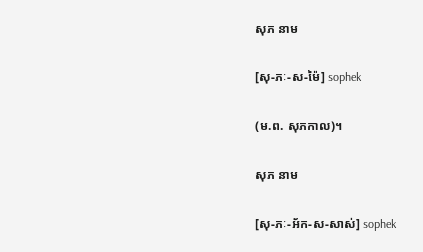សុភ នាម

[សុ-ភៈ-ស-ម៉ៃ] sophek

(ម.ព. សុភកាល)។

សុភ នាម

[សុ-ភៈ-អ័ក-ស-សាស់] sophek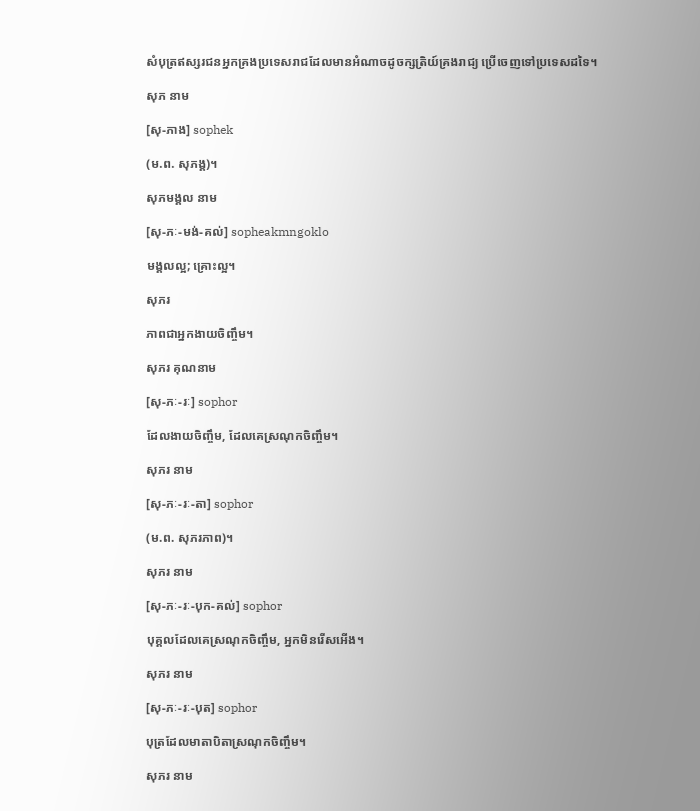សំបុត្រឥស្សរជនអ្នកគ្រងប្រទេសរាជដែលមានអំណាចដូចក្សត្រិយ៍គ្រងរាជ្យ ប្រើចេញទៅប្រទេសដទៃ។

សុភ នាម

[សុ-ភាង] sophek

(ម.ព. សុភង្គ)។

សុភមង្គល នាម

[សុ-ភៈ-មង់-គល់] sopheakmngoklo

មង្គលល្អ; គ្រោះល្អ។

សុភរ

ភាពជាអ្នកងាយចិញ្ចឹម។

សុភរ គុណនាម

[សុ-ភៈ-រៈ] sophor

ដែលងាយចិញ្ចឹម, ដែលគេស្រណុកចិញ្ចឹម។

សុភរ នាម

[សុ-ភៈ-រៈ-តា] sophor

(ម.ព. សុភរភាព)។

សុភរ នាម

[សុ-ភៈ-រៈ-បុក-គល់] sophor

បុគ្គលដែលគេស្រណុកចិញ្ចឹម, អ្នកមិនរើសអើង។

សុភរ នាម

[សុ-ភៈ-រៈ-បុត] sophor

បុត្រដែលមាតាបិតាស្រណុកចិញ្ចឹម។

សុភរ នាម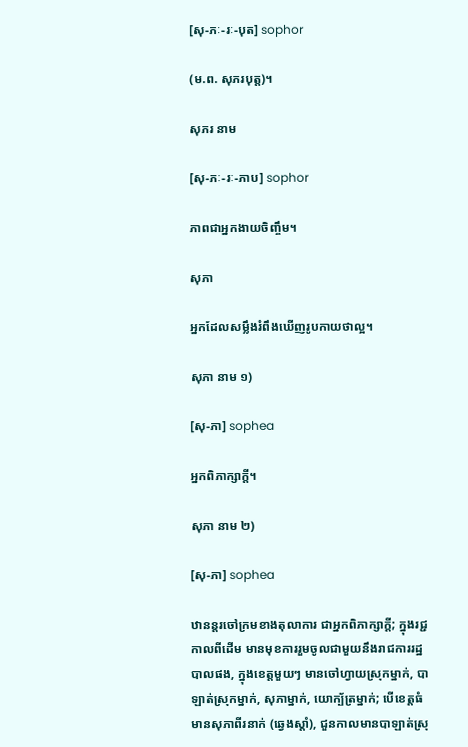[សុ-ភៈ-រៈ-បុត] sophor

(ម.ព. សុភរបុត្ត)។

សុភរ នាម

[សុ-ភៈ-រៈ-ភាប] sophor

ភាពជាអ្នកងាយចិញ្ចឹម។

សុភា

អ្នកដែលសម្លឹងរំពឹងឃើញរូបកាយថាល្អ។

សុភា នាម ១)

[សុ-ភា] sophea

អ្នកពិភាក្សាក្ដី។

សុភា នាម ២)

[សុ-ភា] sophea

ឋានន្តរចៅក្រមខាងតុលាការ ជាអ្នកពិភាក្សាក្ដី; ក្នុងរជ្ជកាលពីដើម មានមុខការរួមចូលជាមួយនឹងរាជការរដ្ឋបាលផង, ក្នុងខេត្តមួយៗ មានចៅហ្វាយស្រុកម្នាក់, បាឡាត់ស្រុកម្នាក់, សុភាម្នាក់, យោក្ប័ត្រម្នាក់; បើខេត្តធំ មានសុភាពីរនាក់ (ឆ្វេងស្ដាំ), ជួនកាលមានបាឡាត់ស្រុ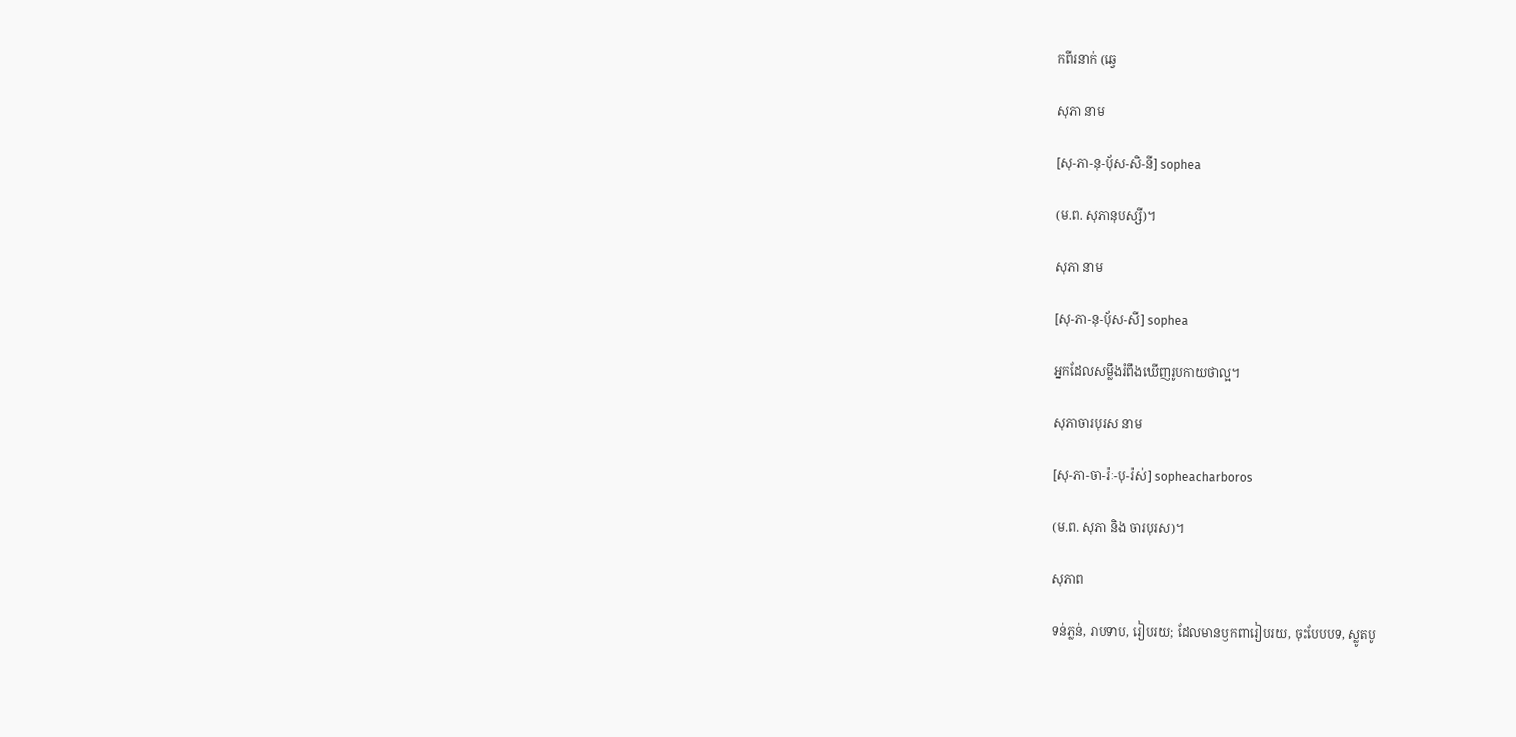កពីរនាក់ (ឆ្វេ

សុភា នាម

[សុ-ភា-នុ-ប៉័ស-សិ-នី] sophea

(ម.ព. សុភានុបស្សី)។

សុភា នាម

[សុ-ភា-នុ-បុ័ស-សី] sophea

អ្នកដែលសម្លឹងរំពឹងឃើញរូបកាយថាល្អ។

សុភាចារបុរស នាម

[សុ-ភា-ចា-រ៉ៈ-បុ-រ៉ស់] sopheacharboros

(ម.ព. សុភា និង ចារបុរស)។

សុភាព

ទន់ភ្លន់, រាបទាប, រៀបរយ; ដែលមានឫកពារៀបរយ, ចុះបែបបទ, ស្លូតបូ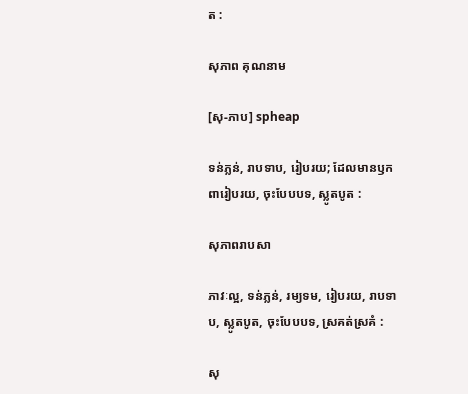ត :

សុភាព គុណនាម

[សុ-ភាប] spheap

ទន់ភ្លន់, រាបទាប, រៀបរយ; ដែលមានឫកពារៀបរយ, ចុះបែបបទ, ស្លូតបូត :

សុភាពរាបសា

ភាវៈល្អ, ទន់ភ្លន់, រម្យទម, រៀបរយ, រាបទាប, ស្លូតបូត, ចុះបែបបទ, ស្រគត់ស្រគំ :

សុ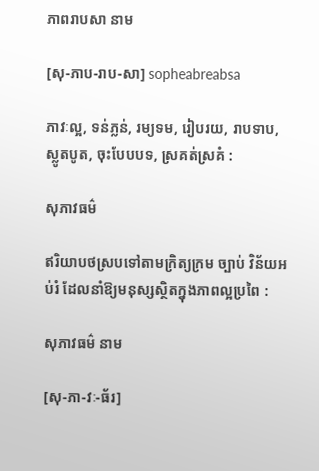ភាពរាបសា នាម

[សុ-ភាប-រាប-សា] sopheabreabsa

ភាវៈល្អ, ទន់ភ្លន់, រម្យទម, រៀបរយ, រាបទាប, ស្លូតបូត, ចុះបែបបទ, ស្រគត់ស្រគំ :

សុភាវធម៌

ឥរិយាបថស្របទៅតាមក្រិត្យក្រម ច្បាប់ វិន័យអប់រំ ដែលនាំឱ្យមនុស្សស្ថិតក្នុងភាពល្អប្រពៃ :

សុភាវធម៌ នាម

[សុ-ភា-វៈ-ធ័រ]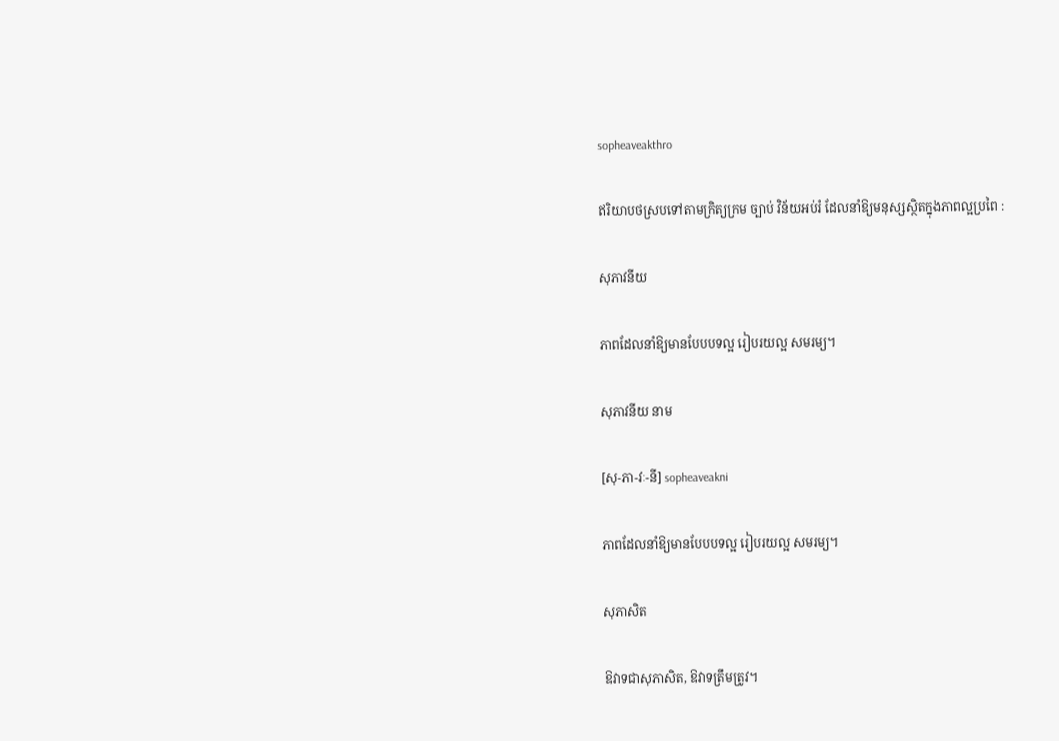sopheaveakthro

ឥរិយាបថស្របទៅតាមក្រិត្យក្រម ច្បាប់ វិន័យអប់រំ ដែលនាំឱ្យមនុស្សស្ថិតក្នុងភាពល្អប្រពៃ :

សុភាវនីយ

ភាពដែលនាំឱ្យមានបែបបទល្អ រៀបរយល្អ សមរម្យ។

សុភាវនីយ នាម

[សុ-ភា-វៈ-នី] sopheaveakni

ភាពដែលនាំឱ្យមានបែបបទល្អ រៀបរយល្អ សមរម្យ។

សុភាសិត

ឱវាទជាសុភាសិត, ឱវាទត្រឹមត្រូវ។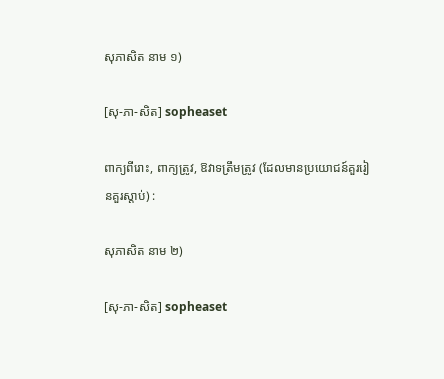សុភាសិត នាម ១)

[សុ-ភា-សិត] sopheaset

ពាក្យពីរោះ, ពាក្យត្រូវ, ឱវាទត្រឹមត្រូវ (ដែលមានប្រយោជន៍គួររៀនគួរស្ដាប់) :

សុភាសិត នាម ២)

[សុ-ភា-សិត] sopheaset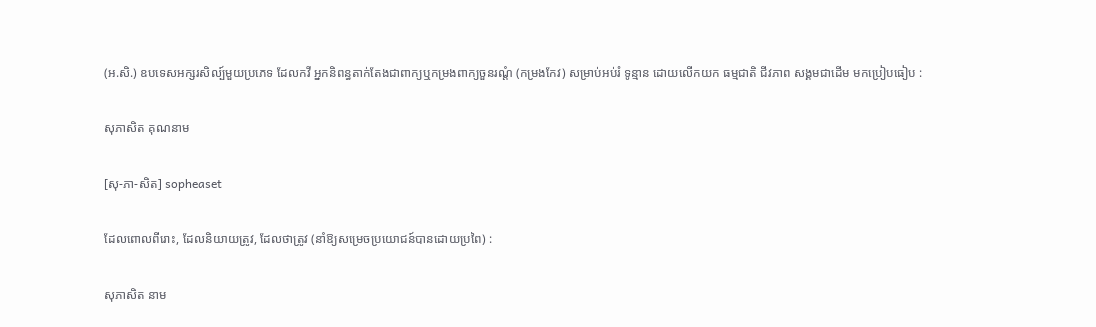(អ.សិ.) ឧបទេសអក្សរសិល្ប៍មួយប្រភេទ ដែលកវី អ្នកនិពន្ធតាក់តែងជាពាក្យឬកម្រងពាក្យចួនរណ្ដំ (កម្រងកែវ) សម្រាប់អប់រំ ទូន្មាន ដោយលើកយក ធម្មជាតិ ជីវភាព សង្គមជាដើម មកប្រៀបធៀប :

សុភាសិត គុណនាម

[សុ-ភា-សិត] sopheaset

ដែលពោលពីរោះ, ដែលនិយាយត្រូវ, ដែលថាត្រូវ (នាំឱ្យសម្រេចប្រយោជន៍បានដោយប្រពៃ) :

សុភាសិត នាម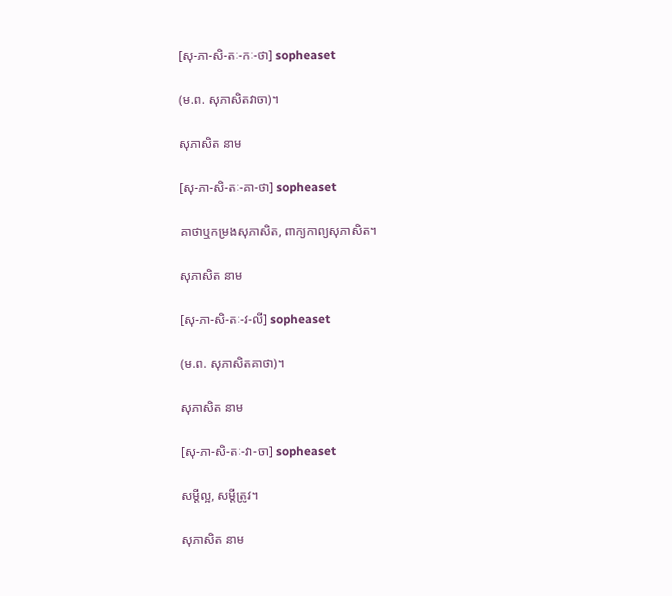[សុ-ភា-សិ-តៈ-កៈ-ថា] sopheaset

(ម.ព. សុភាសិតវាចា)។

សុភាសិត នាម

[សុ-ភា-សិ-តៈ-គា-ថា] sopheaset

គាថាឬកម្រងសុភាសិត, ពាក្យកាព្យសុភាសិត។

សុភាសិត នាម

[សុ-ភា-សិ-តៈ-វ-លី] sopheaset

(ម.ព. សុភាសិតគាថា)។

សុភាសិត នាម

[សុ-ភា-សិ-តៈ-វា-ចា] sopheaset

សម្ដីល្អ, សម្ដីត្រូវ។

សុភាសិត នាម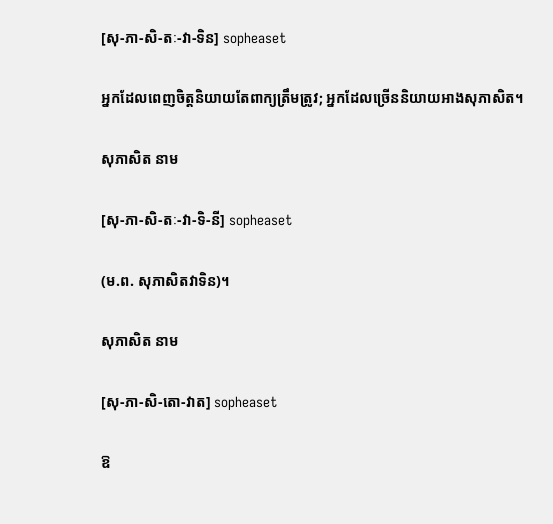[សុ-ភា-សិ-តៈ-វា-ទិន] sopheaset

អ្នកដែលពេញចិត្តនិយាយតែពាក្យត្រឹមត្រូវ; អ្នកដែលច្រើននិយាយអាងសុភាសិត។

សុភាសិត នាម

[សុ-ភា-សិ-តៈ-វា-ទិ-នី] sopheaset

(ម.ព. សុភាសិតវាទិន)។

សុភាសិត នាម

[សុ-ភា-សិ-តោ-វាត] sopheaset

ឱ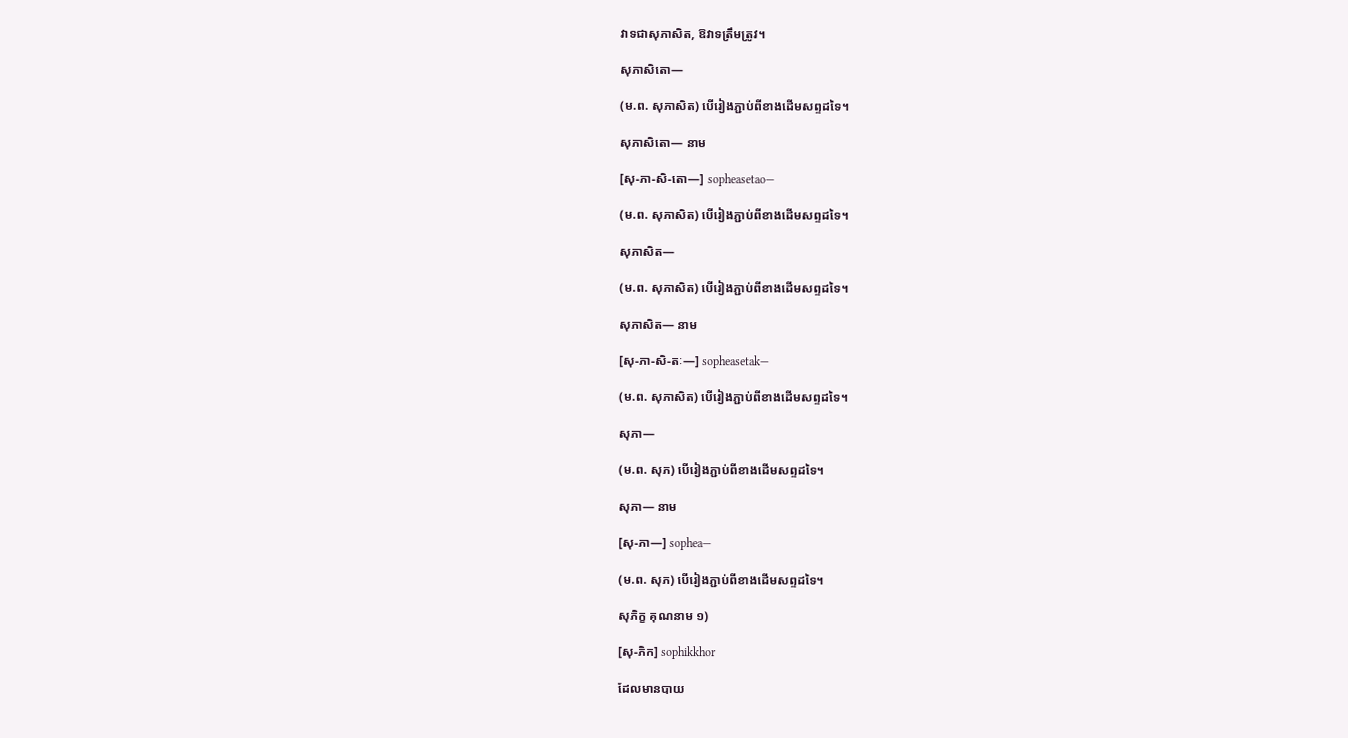វាទជាសុភាសិត, ឱវាទត្រឹមត្រូវ។

សុភាសិតោ—

(ម.ព. សុភាសិត) បើរៀងភ្ជាប់ពីខាងដើមសព្ទដទៃ។

សុភាសិតោ— នាម

[សុ-ភា-សិ-តោ—] sopheasetao—

(ម.ព. សុភាសិត) បើរៀងភ្ជាប់ពីខាងដើមសព្ទដទៃ។

សុភាសិត—

(ម.ព. សុភាសិត) បើរៀងភ្ជាប់ពីខាងដើមសព្ទដទៃ។

សុភាសិត— នាម

[សុ-ភា-សិ-តៈ—] sopheasetak—

(ម.ព. សុភាសិត) បើរៀងភ្ជាប់ពីខាងដើមសព្ទដទៃ។

សុភា—

(ម.ព. សុភ) បើរៀងភ្ជាប់ពីខាងដើមសព្ទដទៃ។

សុភា— នាម

[សុ-ភា—] sophea—

(ម.ព. សុភ) បើរៀងភ្ជាប់ពីខាងដើមសព្ទដទៃ។

សុភិក្ខ គុណនាម ១)

[សុ-ភិក] sophikkhor

ដែលមានបាយ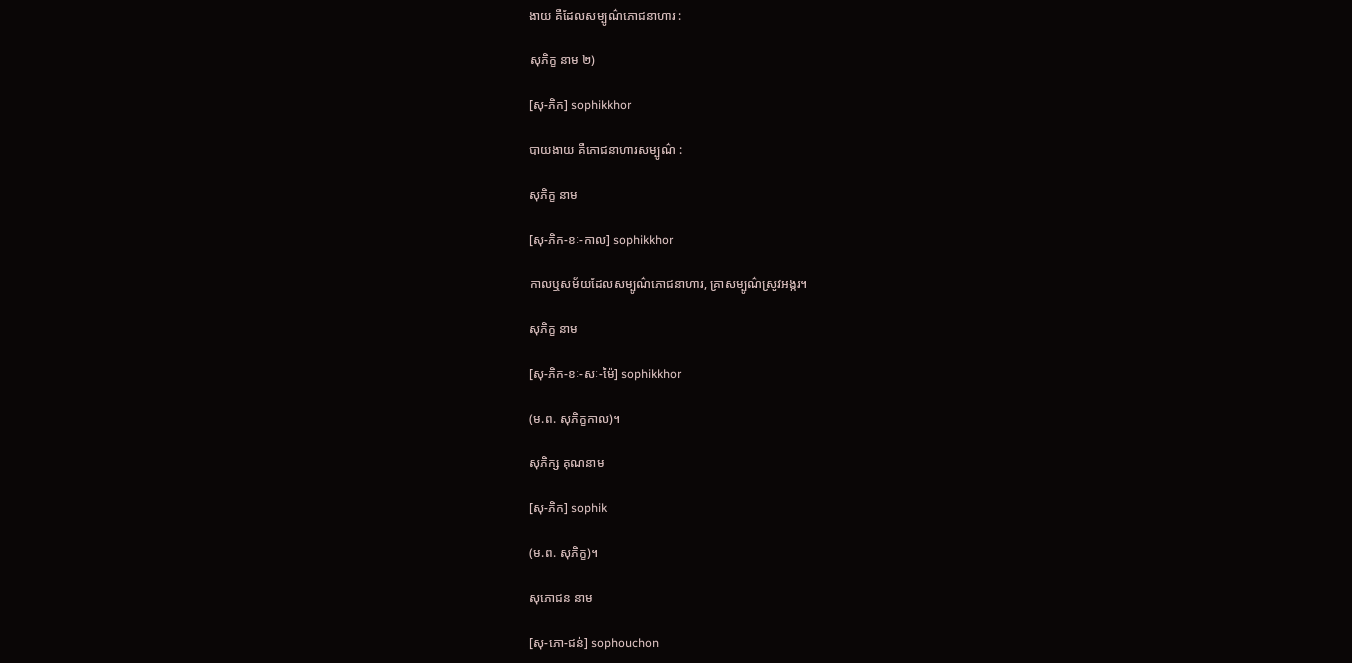ងាយ គឺដែលសម្បូណ៌ភោជនាហារ :

សុភិក្ខ នាម ២)

[សុ-ភិក] sophikkhor

បាយងាយ គឺភោជនាហារសម្បូណ៌ :

សុភិក្ខ នាម

[សុ-ភិក-ខៈ-កាល] sophikkhor

កាលឬសម័យដែលសម្បូណ៌ភោជនាហារ, គ្រាសម្បូណ៌ស្រូវអង្ករ។

សុភិក្ខ នាម

[សុ-ភិក-ខៈ-សៈ-ម៉ៃ] sophikkhor

(ម.ព. សុភិក្ខកាល)។

សុភិក្ស គុណនាម

[សុ-ភិក] sophik

(ម.ព. សុភិក្ខ)។

សុភោជន នាម

[សុ-ភោ-ជន់] sophouchon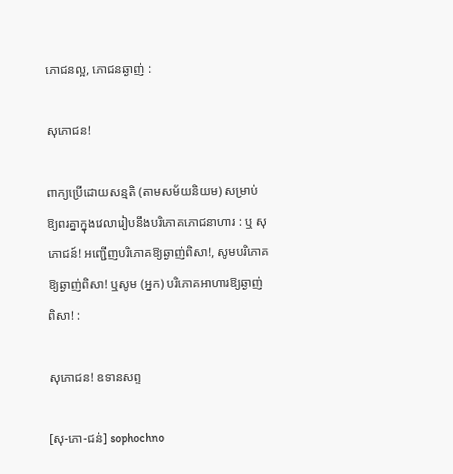ភោជនល្អ, ភោជនឆ្ងាញ់ :

សុភោជន!

ពាក្យប្រើដោយសន្មតិ (តាមសម័យនិយម) សម្រាប់ឱ្យពរគ្នាក្នុងវេលារៀបនឹងបរិភោគភោជនាហារ : ឬ សុភោជន៍! អញ្ជើញបរិភោគឱ្យឆ្ងាញ់ពិសា!, សូមបរិភោគឱ្យឆ្ងាញ់ពិសា! ឬសូម (អ្នក) បរិភោគអាហារឱ្យឆ្ងាញ់ពិសា! :

សុភោជន! ឧទានសព្ទ

[សុ-ភោ-ជន់] sophochno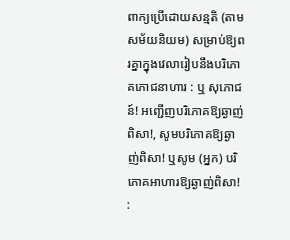ពាក្យប្រើដោយសន្មតិ (តាមសម័យនិយម) សម្រាប់ឱ្យពរគ្នាក្នុងវេលារៀបនឹងបរិភោគភោជនាហារ : ឬ សុភោជន៍! អញ្ជើញបរិភោគឱ្យឆ្ងាញ់ពិសា!, សូមបរិភោគឱ្យឆ្ងាញ់ពិសា! ឬសូម (អ្នក) បរិភោគអាហារឱ្យឆ្ងាញ់ពិសា! :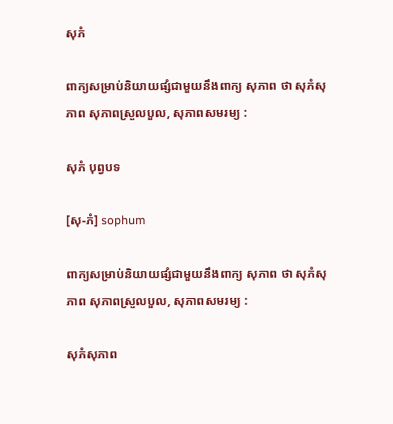សុភំ

ពាក្យសម្រាប់និយាយផ្សំជាមួយនឹងពាក្យ សុភាព ថា សុភំសុភាព សុភាពស្រួលបួល, សុភាពសមរម្យ :

សុភំ បុព្វបទ

[សុ-ភំ] sophum

ពាក្យសម្រាប់និយាយផ្សំជាមួយនឹងពាក្យ សុភាព ថា សុភំសុភាព សុភាពស្រួលបួល, សុភាពសមរម្យ :

សុភំសុភាព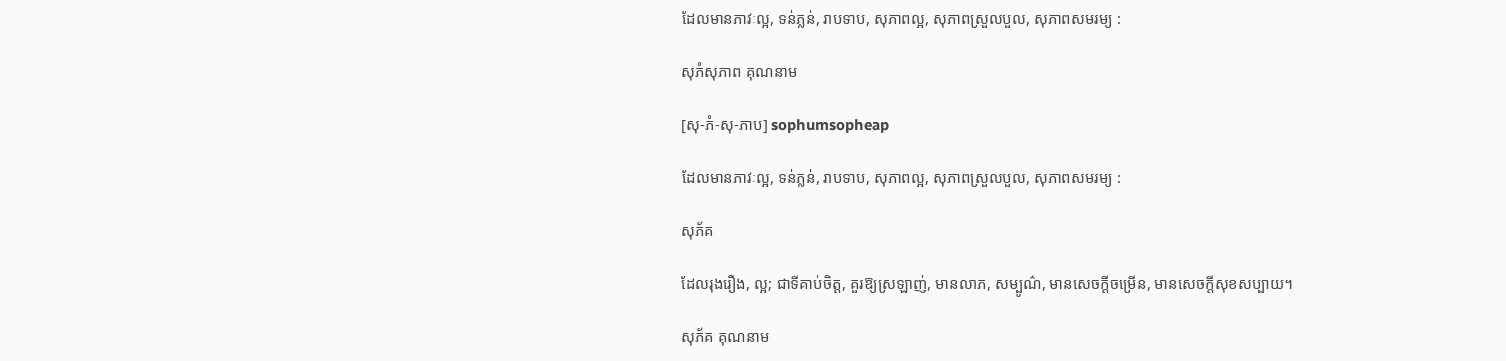ដែលមានភាវៈល្អ, ទន់ភ្លន់, រាបទាប, សុភាពល្អ, សុភាពស្រួលបួល, សុភាពសមរម្យ :

សុភំសុភាព គុណនាម

[សុ-ភំ-សុ-ភាប] sophumsopheap

ដែលមានភាវៈល្អ, ទន់ភ្លន់, រាបទាប, សុភាពល្អ, សុភាពស្រួលបួល, សុភាពសមរម្យ :

សុភ័គ

ដែលរុងរឿង, ល្អ; ជាទីគាប់ចិត្ត, គួរឱ្យស្រឡាញ់, មានលាភ, សម្បូណ៌, មានសេចក្ដីចម្រើន, មានសេចក្ដីសុខសប្បាយ។

សុភ័គ គុណនាម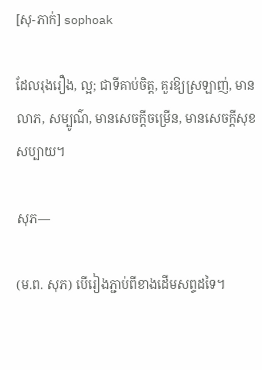[សុ-ភាក់] sophoak

ដែលរុងរឿង, ល្អ; ជាទីគាប់ចិត្ត, គួរឱ្យស្រឡាញ់, មានលាភ, សម្បូណ៌, មានសេចក្ដីចម្រើន, មានសេចក្ដីសុខសប្បាយ។

សុភ—

(ម.ព. សុភ) បើរៀងភ្ជាប់ពីខាងដើមសព្ទដទៃ។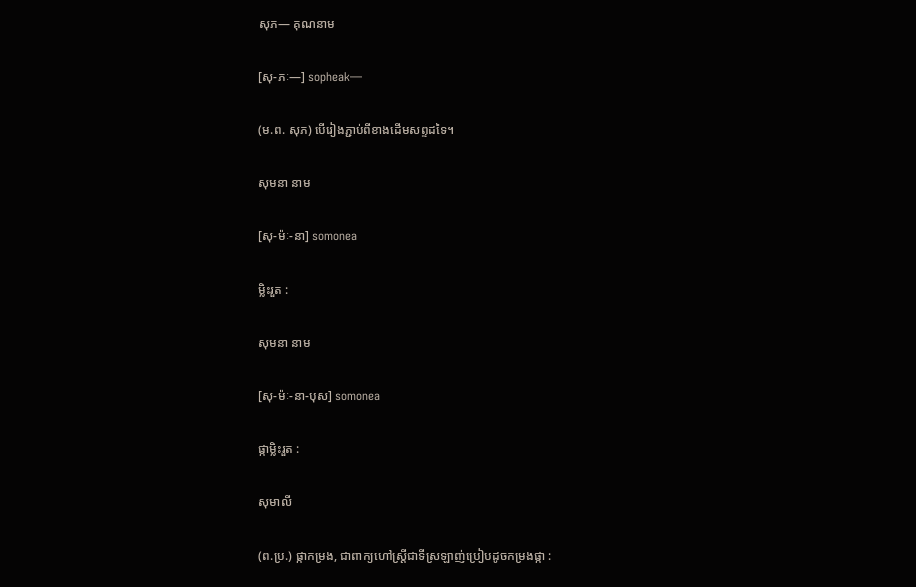សុភ— គុណនាម

[សុ-ភៈ—] sopheak—

(ម.ព. សុភ) បើរៀងភ្ជាប់ពីខាងដើមសព្ទដទៃ។

សុមនា នាម

[សុ-ម៉ៈ-នា] somonea

ម្លិះរួត :

សុមនា នាម

[សុ-ម៉ៈ-នា-បុស] somonea

ផ្កាម្លិះរួត :

សុមាលី

(ព.ប្រ.) ផ្កាកម្រង, ជាពាក្យហៅស្ត្រីជាទីស្រឡាញ់ប្រៀបដូចកម្រងផ្កា :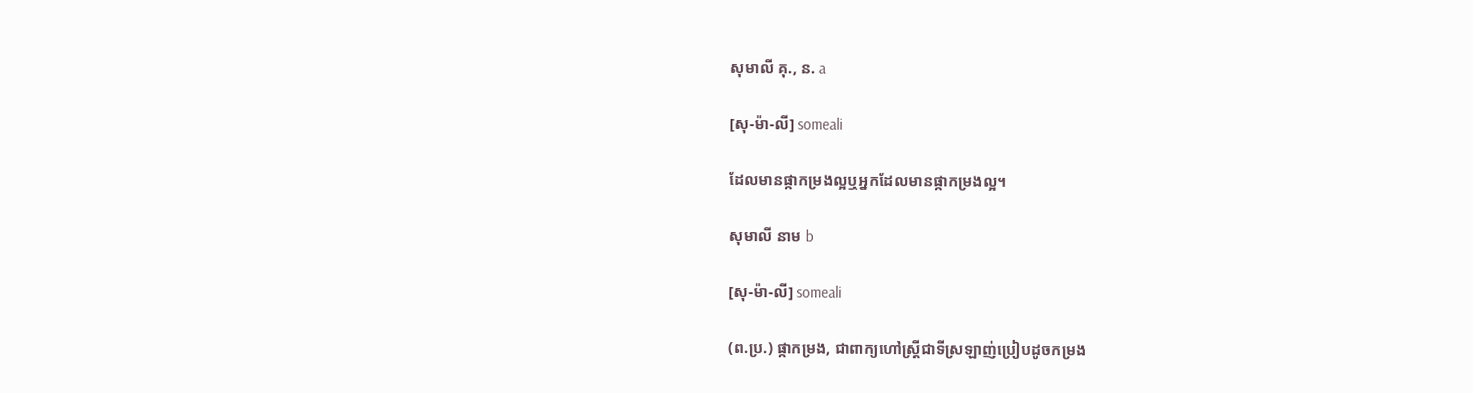សុមាលី គុ., ន. a

[សុ-ម៉ា-លី] someali

ដែលមានផ្កាកម្រងល្អឬអ្នកដែលមានផ្កាកម្រងល្អ។

សុមាលី នាម b

[សុ-ម៉ា-លី] someali

(ព.ប្រ.) ផ្កាកម្រង, ជាពាក្យហៅស្ត្រីជាទីស្រឡាញ់ប្រៀបដូចកម្រង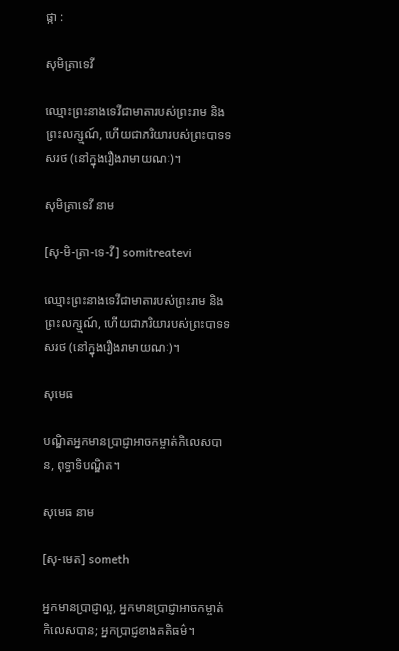ផ្កា :

សុមិត្រាទេវី

ឈ្មោះព្រះនាងទេវីជាមាតារបស់ព្រះរាម និងព្រះលក្ស្មណ៍, ហើយជាភរិយារបស់ព្រះបាទទសរថ (នៅក្នុងរឿងរាមាយណៈ)។

សុមិត្រាទេវី នាម

[សុ-មិ-ត្រា-ទេ-វី] somitreatevi

ឈ្មោះព្រះនាងទេវីជាមាតារបស់ព្រះរាម និងព្រះលក្ស្មណ៍, ហើយជាភរិយារបស់ព្រះបាទទសរថ (នៅក្នុងរឿងរាមាយណៈ)។

សុមេធ

បណ្ឌិតអ្នកមានប្រាជ្ញាអាចកម្ចាត់កិលេសបាន, ពុទ្ធាទិបណ្ឌិត។

សុមេធ នាម

[សុ-មេត] someth

អ្នកមានប្រាជ្ញាល្អ, អ្នកមានប្រាជ្ញាអាចកម្ចាត់កិលេសបាន; អ្នកប្រាជ្ញខាងគតិធម៌។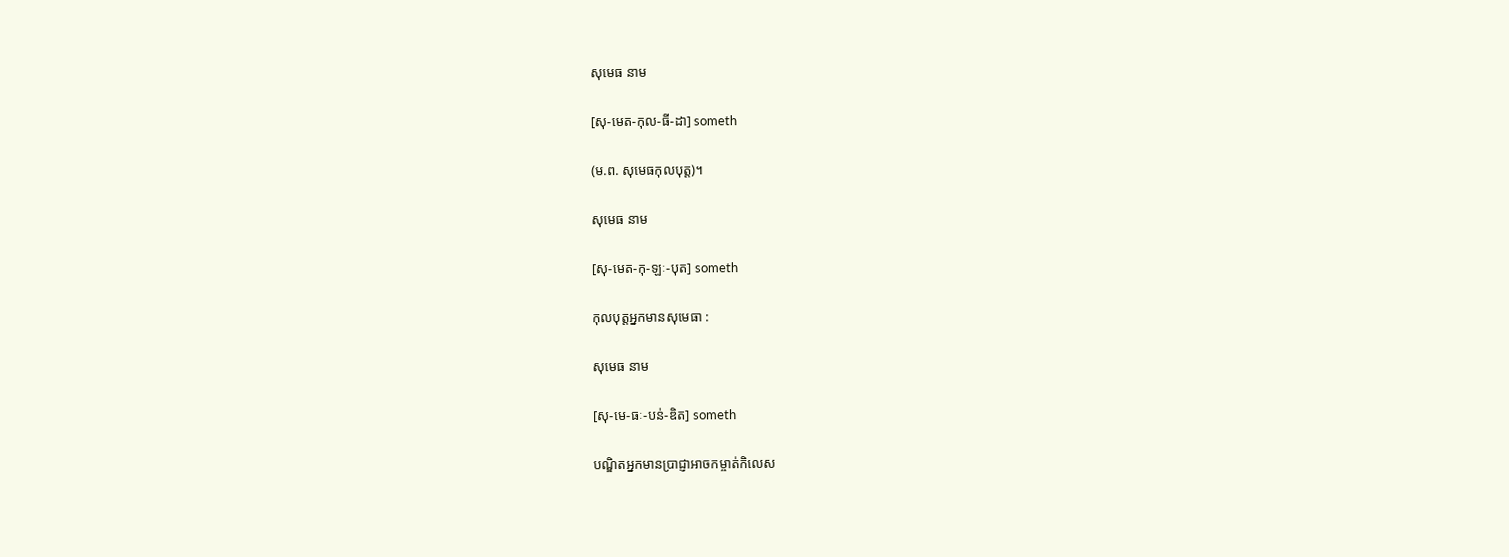សុមេធ នាម

[សុ-មេត-កុល-ធី-ដា] someth

(ម.ព. សុមេធកុលបុត្ត)។

សុមេធ នាម

[សុ-មេត-កុ-ឡៈ-បុត] someth

កុលបុត្តអ្នកមានសុមេធា :

សុមេធ នាម

[សុ-មេ-ធៈ-បន់-ឌិត] someth

បណ្ឌិតអ្នកមានប្រាជ្ញាអាចកម្ចាត់កិលេស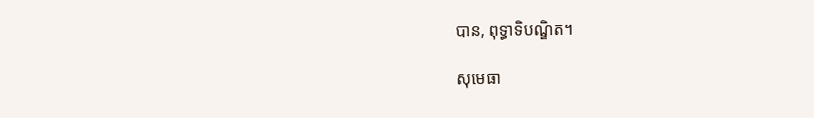បាន, ពុទ្ធាទិបណ្ឌិត។

សុមេធា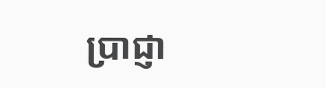ប្រាជ្ញា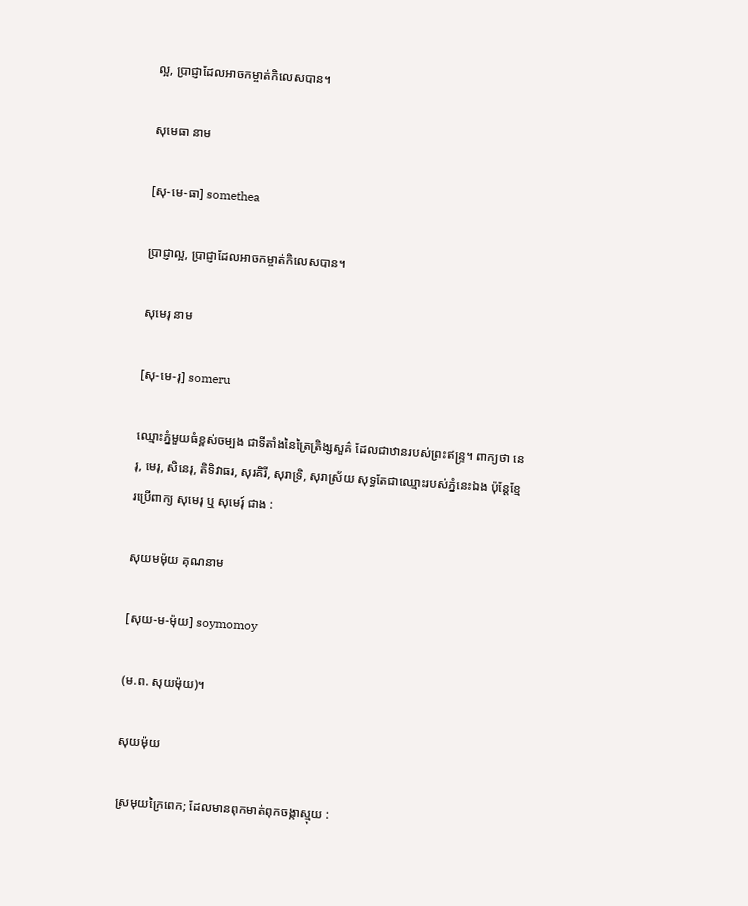ល្អ, ប្រាជ្ញាដែលអាចកម្ចាត់កិលេសបាន។

សុមេធា នាម

[សុ-មេ-ធា] somethea

ប្រាជ្ញាល្អ, ប្រាជ្ញាដែលអាចកម្ចាត់កិលេសបាន។

សុមេរុ នាម

[សុ-មេ-រុ] someru

ឈ្មោះភ្នំមួយធំខ្ពស់ចម្បង ជាទីតាំងនៃត្រៃត្រិង្សសួគ៌ ដែលជាឋានរបស់ព្រះឥន្ទ្រ។ ពាក្យថា នេរុ, មេរុ, សិនេរុ, តិទិវាធរ, សុរគិរី, សុរាទ្រិ, សុរាស្រ័យ សុទ្ធតែជាឈ្មោះរបស់ភ្នំនេះឯង ប៉ុន្តែខ្មែរប្រើពាក្យ សុមេរុ ឬ សុមេរុ៍ ជាង :

សុយមម៉ុយ គុណនាម

[សុយ-ម-ម៉ុយ] soymomoy

(ម.ព. សុយម៉ុយ)។

សុយម៉ុយ

ស្រមុយក្រៃពេក; ដែលមានពុកមាត់ពុកចង្កាស្មុយ :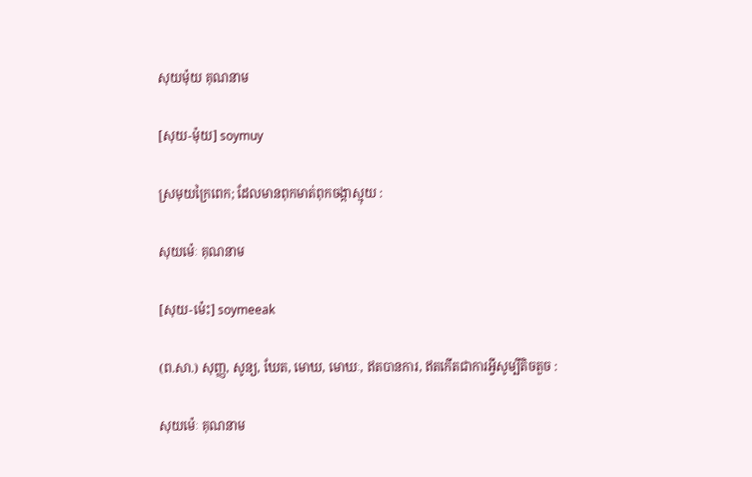សុយម៉ុយ គុណនាម

[សុយ-ម៉ុយ] soymuy

ស្រមុយក្រៃពេក; ដែលមានពុកមាត់ពុកចង្កាស្មុយ :

សុយម៉េៈ គុណនាម

[សុយ-ម៉េះ] soymeeak

(ព.សា.) សុញ្ញ, សូន្យ, ឃែត, មោឃ, មោឃៈ, ឥតបានការ, ឥតកើតជាការអ្វីសូម្បីតិចតួច :

សុយម៉េៈ គុណនាម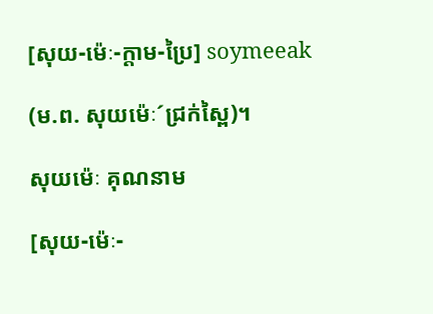[សុយ-ម៉េៈ-ក្ដាម-ប្រៃ] soymeeak

(ម.ព. សុយម៉េៈ´ជ្រក់ស្ពៃ)។

សុយម៉េៈ គុណនាម

[សុយ-ម៉េៈ-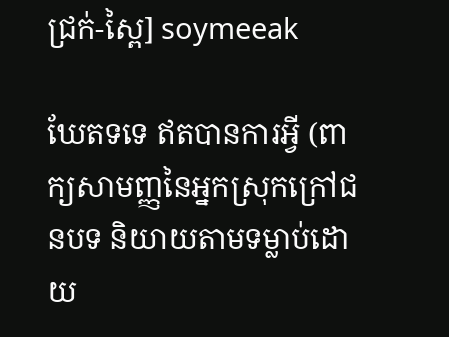ជ្រក់-ស្ពៃ] soymeeak

ឃែតទទេ ឥតបានការអ្វី (ពាក្យសាមញ្ញនៃអ្នកស្រុកក្រៅជនបទ និយាយតាមទម្លាប់ដោយ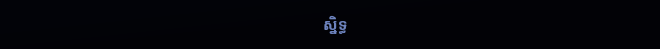ស្និទ្ធ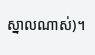ស្នាលណាស់)។